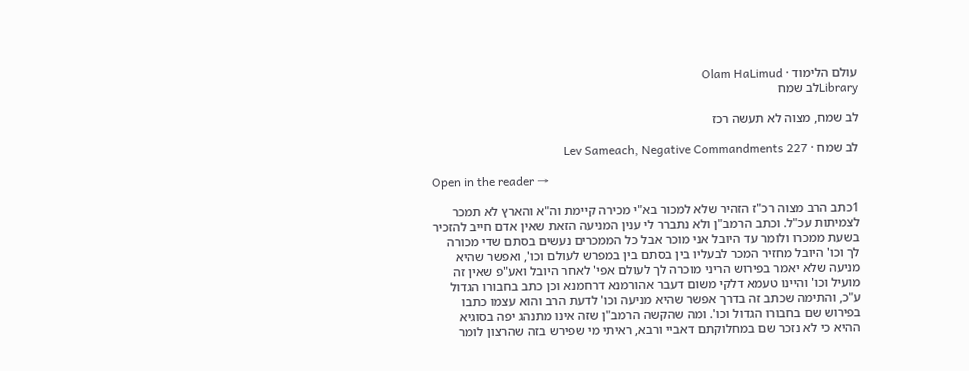עולם הלימוד · Olam HaLimud
Libraryלב שמח

לב שמח, מצוה לא תעשה רכז

לב שמח · Lev Sameach, Negative Commandments 227

Open in the reader →

1כתב הרב מצוה רכ"ז הזהיר שלא למכור בא"י מכירה קיימת וה"א והארץ לא תמכר לצמיתות עכ"ל. וכתב הרמב"ן ולא נתברר לי ענין המניעה הזאת שאין אדם חייב להזכיר בשעת ממכרו ולומר עד היובל אני מוכר אבל כל הממכרים נעשים בסתם שדי מכורה לך וכו' היובל מחזיר המכר לבעליו בין בסתם בין במפרש לעולם וכו', ואפשר שהיא מניעה שלא יאמר בפירוש הריני מוכרה לך לעולם אפי' לאחר היובל ואע"פ שאין זה מועיל וכו' והיינו טעמא דלקי משום דעבר אהורמנא דרחמנא וכן כתב בחבורו הגדול ע"כ, והתימה שכתב זה בדרך אפשר שהיא מניעה וכו' לדעת הרב והוא עצמו כתבו בפירוש שם בחבורו הגדול וכו'. ומה שהקשה הרמב"ן שזה אינו מתנהג יפה בסוגיא ההיא כי לא נזכר שם במחלוקתם דאביי ורבא, ראיתי מי שפירש בזה שהרצון לומר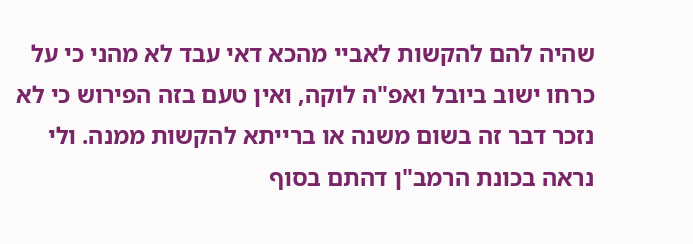שהיה להם להקשות לאביי מהכא דאי עבד לא מהני כי על כרחו ישוב ביובל ואפ"ה לוקה, ואין טעם בזה הפירוש כי לא נזכר דבר זה בשום משנה או ברייתא להקשות ממנה. ולי נראה בכונת הרמב"ן דהתם בסוף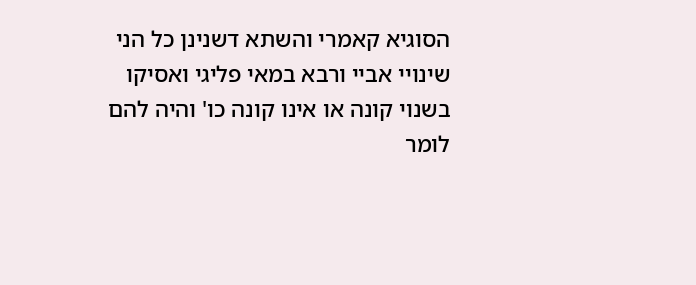הסוגיא קאמרי והשתא דשנינן כל הני שינויי אביי ורבא במאי פליגי ואסיקו בשנוי קונה או אינו קונה כו' והיה להם לומר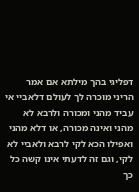דפליגי בהך מילתא אם אמר הריני מוכרה לך לעולם דלאביי אי עביד מהני ומכורה ולרבא לא מהני ואינה מכורה, או דלא מהני ואפילו הכא לקי לרבא ולאביי לא לקי, וגם זה לדעתי אינו קשה כל כך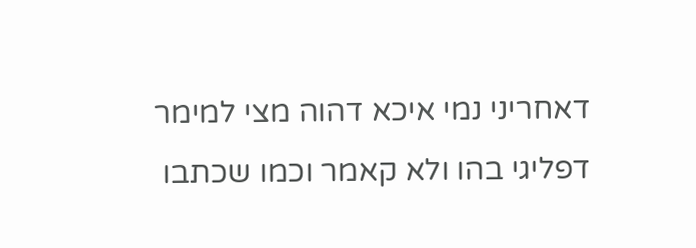דאחריני נמי איכא דהוה מצי למימר דפליגי בהו ולא קאמר וכמו שכתבו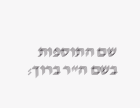שם התוספות בשם ה"ר ברוך: